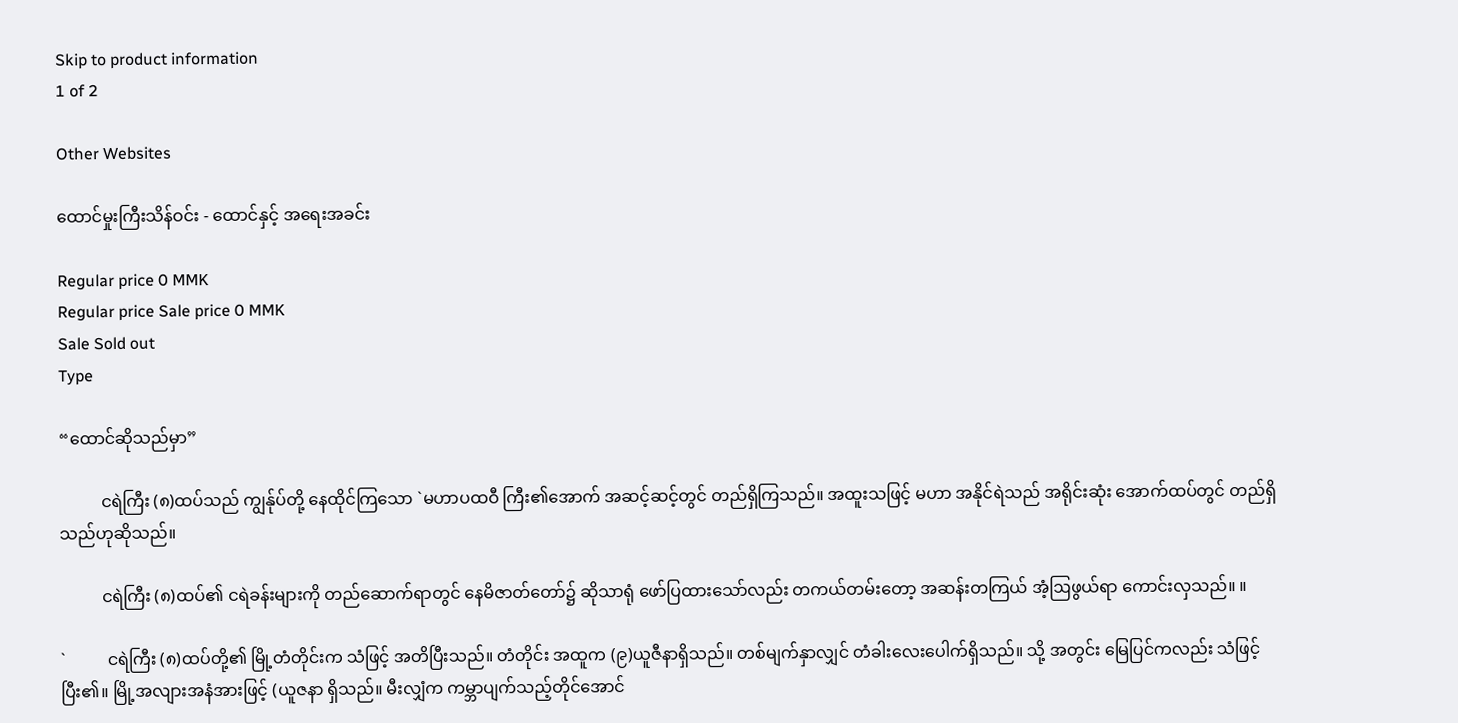Skip to product information
1 of 2

Other Websites

ထောင်မှုးကြီးသိန်ဝင်း - ထောင်နှင့် အရေးအခင်း

Regular price 0 MMK
Regular price Sale price 0 MMK
Sale Sold out
Type

“ထောင်ဆိုသည်မှာ”

          ငရဲကြီး (၈)ထပ်သည် ကျွန်ုပ်တို့ နေထိုင်ကြသော `မဟာပထဝီ ကြီး၏အောက် အဆင့်ဆင့်တွင် တည်ရှိကြသည်။ အထူးသဖြင့် မဟာ အနိုင်ရဲသည် အရိုင်းဆုံး အောက်ထပ်တွင် တည်ရှိသည်ဟုဆိုသည်။

          ငရဲကြီး (၈)ထပ်၏ ငရဲခန်းများကို တည်ဆောက်ရာတွင် နေမိဇာတ်တော်၌ ဆိုသာရုံ ဖော်ပြထားသော်လည်း တကယ်တမ်းတော့ အဆန်းတကြယ် အံ့ဩဖွယ်ရာ ကောင်းလှသည်။ ။

`          ငရဲကြီး (၈)ထပ်တို့၏ မြို့တံတိုင်းက သံဖြင့် အတိပြီးသည်။ တံတိုင်း အထူက (၉)ယူဇီနာရှိသည်။ တစ်မျက်နှာလျှင် တံခါးလေးပေါက်ရှိသည်။ သို့ အတွင်း မြေပြင်ကလည်း သံဖြင့်ပြီး၏။ မြို့အလျားအနံအားဖြင့် (ယူဇနာ ရှိသည်။ မီးလျှံက ကမ္ဘာပျက်သည့်တိုင်အောင်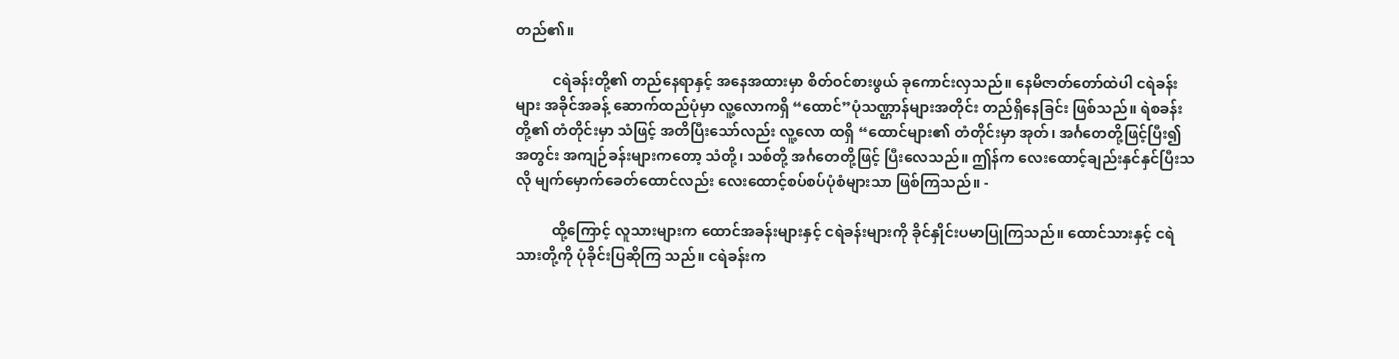တည်၏။

          ငရဲခန်းတို့၏ တည်နေရာနှင့် အနေအထားမှာ စိတ်ဝင်စားဖွယ် ခုကောင်းလှသည်။ နေမိဇာတ်တော်ထဲပါ ငရဲခန်းများ အခိုင်အခန့် ဆောက်ထည်ပုံမှာ လူ့လောကရှိ “ထောင်”ပုံသဏ္ဌာန်များအတိုင်း တည်ရှိနေခြင်း ဖြစ်သည်။ ရဲစခန်းတို့၏ တံတိုင်းမှာ သံဖြင့် အတိပြီးသော်လည်း လူ့လော ထရှိ “ထောင်များ၏ တံတိုင်းမှာ အုတ်၊ အင်္ဂတေတို့ဖြင့်ပြီး၍ အတွင်း အကျဉ်ခန်းများကတော့ သံတို့၊ သစ်တို့ အင်္ဂတေတို့ဖြင့် ပြီးလေသည်။ ဤန်က လေးထောင့်ချည်းနှင်နှင်ပြီးသလို မျက်မှောက်ခေတ်ထောင်လည်း လေးထောင့်စပ်စပ်ပုံစံများသာ ဖြစ်ကြသည်။ -

          ထို့ကြောင့် လူသားများက ထောင်အခန်းများနှင့် ငရဲခန်းများကို ခိုင်နှိုင်းပမာပြုကြသည်။ ထောင်သားနှင့် ငရဲသားတို့ကို ပုံခိုင်းပြဆိုကြ သည်။ ငရဲခန်းက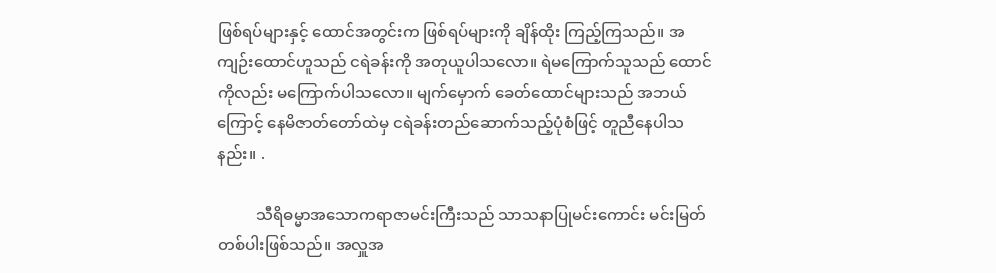ဖြစ်ရပ်များနှင့် ထောင်အတွင်းက ဖြစ်ရပ်များကို ချိန်ထိုး ကြည့်ကြသည်။ အကျဉ်းထောင်ဟူသည် ငရဲခန်းကို အတုယူပါသလော။ ရဲမကြောက်သူသည် ထောင်ကိုလည်း မကြောက်ပါသလော။ မျက်မှောက် ခေတ်ထောင်များသည် အဘယ်ကြောင့် နေမိဇာတ်တော်ထဲမှ ငရဲခန်းတည်ဆောက်သည့်ပုံစံဖြင့် တူညီနေပါသနည်း။ .

          သီရိဓမ္မာအသောကရာဇာမင်းကြီးသည် သာသနာပြုမင်းကောင်း မင်းမြတ်တစ်ပါးဖြစ်သည်။ အလှူအ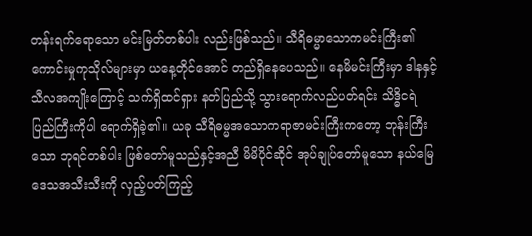တန်းရက်ရောသော မင်းမြတ်တစ်ပါး လည်းဖြစ်သည်။ သီရိဓမ္မာသောကမင်းကြီး၏ ကောင်းမှုကုသိုလ်များမှာ ယနေ့တိုင်အောင် တည်ရှိနေပေသည်။ နေမိမင်းကြီးမှာ ဒါနနှင့်သီလအကျိုးကြောင့် သက်ရှိထင်ရှား နတ်ပြည်သို့ သွားရောက်လည်ပတ်ရင်း သိဒ္ဓိငရဲ ပြည်ကြီးကိုပါ ရောက်ရှိခဲ့၏။ ယခု သီရိဓမ္မအသောကရာဇာမင်းကြီးကတော့ ဘုန်းကြီးသော ဘုရင်တစ်ပါး ဖြစ်တော်မူသည်နှင့်အညီ မိမိပိုင်ဆိုင် အုပ်ချုပ်တော်မူသော နယ်မြေဒေသအသီးသီးကို လှည့်ပတ်ကြည့်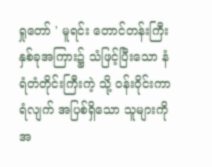ရှုတော် ' မူရင်း တောင်တန်းကြီးနှစ်ခုအကြား၌ သံဖြင့်ပြီးသော နံရံတံတိုင်းကြီးကဲ့ သို့ ဝန်းဝိုင်းကာရံလျက် အပြစ်ရှိသော သူများကို အ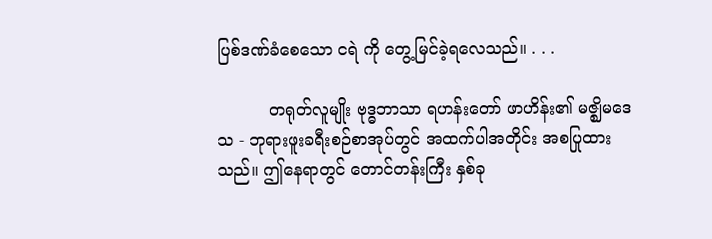ပြစ်ဒဏ်ခံစေသော ငရဲ ကို တွေ့မြင်ခဲ့ရလေသည်။ . . .

          တရုတ်လူမျိုး ဗုဒ္ဓဘာသာ ရဟန်းတော် ဖာဟိန်း၏ မဇ္ဈိမဒေသ - ဘုရားဖူးခရီးစဉ်စာအုပ်တွင် အထက်ပါအတိုင်း အစပြုထားသည်။ ဤနေရာတွင် တောင်တန်းကြီး နှစ်ခု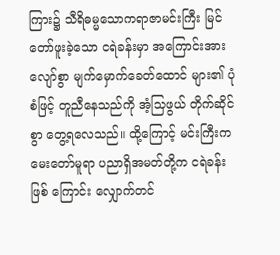ကြား၌ သီရိဓမ္မသောကရာဇာမင်းကြီး မြင်တော်ဖူးခဲ့သော ငရဲခန်းမှာ အကြောင်းအားလျော်စွာ မျက်မှောက်ခေတ်ထောင် များ၏ ပုံစံဖြင့် တူညီနေသည်ကို အံ့သြဖွယ် တိုက်ဆိုင်စွာ တွေ့ရလေသည်။ ထို့ကြောင့် မင်းကြီးက မေးတော်မူရာ ပညာရှိအမတ်တို့က ငရဲခန်းဖြစ် ကြောင်း လျှောက်တင်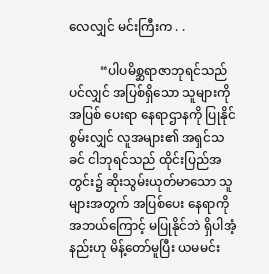လေလျှင် မင်းကြီးက . .

          “ပါပမိစ္ဆရာဇာဘုရင်သည်ပင်လျှင် အပြစ်ရှိသော သူများကို အပြစ် ပေးရာ နေရာဌာနကို ပြုနိုင်စွမ်းလျှင် လူအများ၏ အရှင်သခင် ငါဘုရင်သည် ထိုင်းပြည်အတွင်း၌ ဆိုးသွမ်းယုတ်မာသော သူများအတွက် အပြစ်ပေး နေရာကို အဘယ်ကြောင့် မပြုနိုင်ဘဲ ရှိပါအံ့နည်းဟု မိန့်တော်မူပြီး ယမမင်း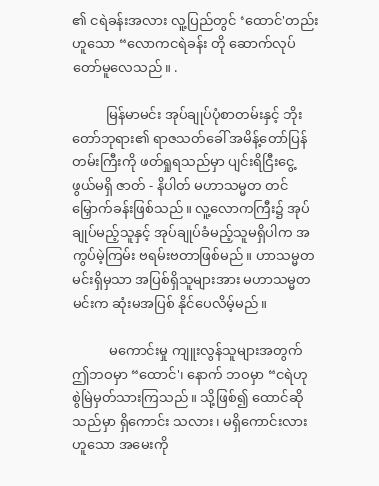၏ ငရဲခန်းအလား လူ့ပြည်တွင် ‘ထောင်'တည်းဟူသော “လောကငရဲခန်း တို ဆောက်လုပ်တော်မူလေသည်။ .

          မြန်မာမင်း အုပ်ချုပ်ပုံစာတမ်းနှင့် ဘိုးတော်ဘုရား၏ ရာဇသတ်ခေါ် အမိန့်တော်ပြန်တမ်းကြီးကို ဖတ်ရှုရသည်မှာ ပျင်းရိငြီးငွေ့ဖွယ်မရှိ ဇာတ် - နိပါတ် မဟာသမ္မတ တင်မြှောက်ခန်းဖြစ်သည်။ လူ့လောကကြီး၌ အုပ်ချုပ်မည့်သူနှင့် အုပ်ချုပ်ခံမည့်သူမရှိပါက အကွပ်မဲ့ကြမ်း ဗရမ်းဗတာဖြစ်မည်။ ဟာသမ္မတမင်းရှိမှသာ အပြစ်ရှိသူများအား မဟာသမ္မတမင်းက ဆုံးမအပြစ် နိုင်ပေလိမ့်မည်။

           မကောင်းမှု ကျူးလွန်သူများအတွက် ဤဘဝမှာ “ထောင်'၊ နောက် ဘဝမှာ “ငရဲဟု စွဲမြဲမှတ်သားကြသည်။ သို့ဖြစ်၍ ထောင်ဆိုသည်မှာ ရှိကောင်း သလား၊ မရှိကောင်းလားဟူသော အမေးကို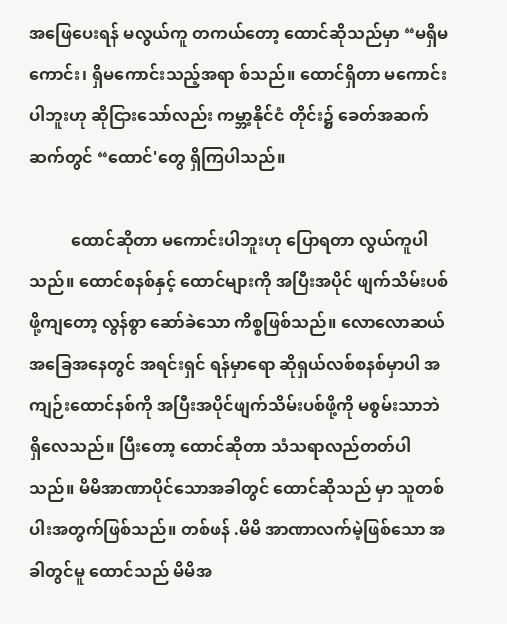အဖြေပေးရန် မလွယ်ကူ တကယ်တော့ ထောင်ဆိုသည်မှာ “မရှိမကောင်း၊ ရှိမကောင်းသည့်အရာ စ်သည်။ ထောင်ရှိတာ မကောင်းပါဘူးဟု ဆိုငြားသော်လည်း ကမ္ဘာ့နိုင်ငံ တိုင်း၌ ခေတ်အဆက်ဆက်တွင် “ထောင်'တွေ ရှိကြပါသည်။

          ထောင်ဆိုတာ မကောင်းပါဘူးဟု ပြောရတာ လွယ်ကူပါသည်။ ထောင်စနစ်နှင့် ထောင်များကို အပြီးအပိုင် ဖျက်သိမ်းပစ်ဖို့ကျတော့ လွန်စွာ ဆော်ခဲသော ကိစ္စဖြစ်သည်။ လောလောဆယ် အခြေအနေတွင် အရင်းရှင် ရန်မှာရော ဆိုရှယ်လစ်စနစ်မှာပါ အကျဉ်းထောင်နစ်ကို အပြီးအပိုင်ဖျက်သိမ်းပစ်ဖို့ကို မစွမ်းသာဘဲ ရှိလေသည်။ ပြီးတော့ ထောင်ဆိုတာ သံသရာလည်တတ်ပါသည်။ မိမိအာဏာပိုင်သောအခါတွင် ထောင်ဆိုသည် မှာ သူတစ်ပါးအတွက်ဖြစ်သည်။ တစ်ဖန် .မိမိ အာဏာလက်မဲ့ဖြစ်သော အခါတွင်မူ ထောင်သည် မိမိအ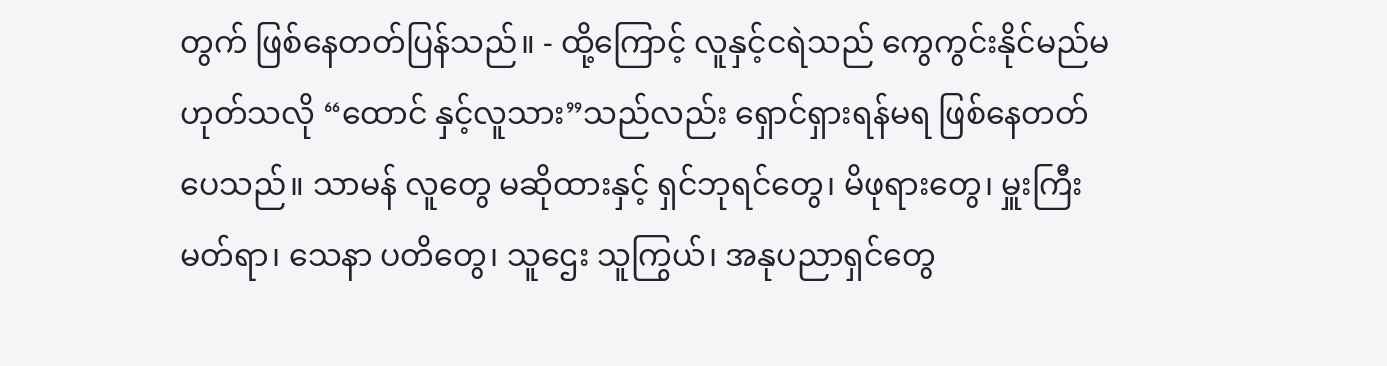တွက် ဖြစ်နေတတ်ပြန်သည်။ - ထို့ကြောင့် လူနှင့်ငရဲသည် ကွေကွင်းနိုင်မည်မဟုတ်သလို “ထောင် နှင့်လူသား”သည်လည်း ရှောင်ရှားရန်မရ ဖြစ်နေတတ်ပေသည်။ သာမန် လူတွေ မဆိုထားနှင့် ရှင်ဘုရင်တွေ၊ မိဖုရားတွေ၊ မှူးကြီးမတ်ရာ၊ သေနာ ပတိတွေ၊ သူဌေး သူကြွယ်၊ အနုပညာရှင်တွေ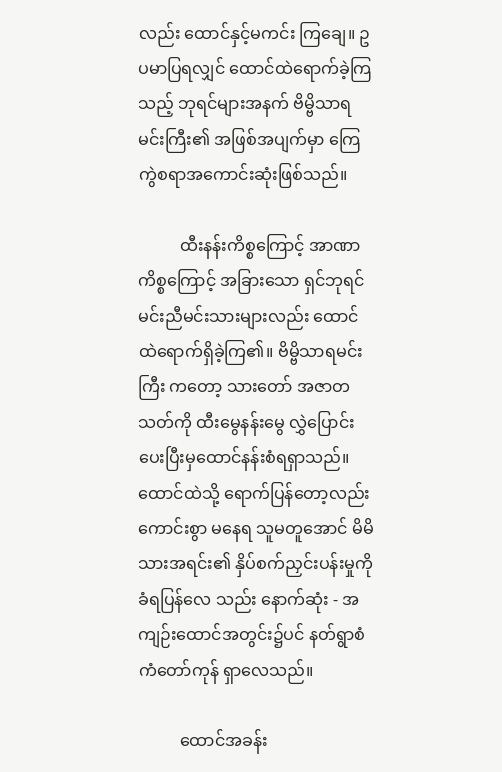လည်း ထောင်နှင့်မကင်း ကြချေ။ ဥပမာပြရလျှင် ထောင်ထဲရောက်ခဲ့ကြသည့် ဘုရင်များအနက် ဗိမ္ဗိသာရမင်းကြီး၏ အဖြစ်အပျက်မှာ ကြေကွဲစရာအကောင်းဆုံးဖြစ်သည်။

          ထီးနန်းကိစ္စကြောင့် အာဏာကိစ္စကြောင့် အခြားသော ရှင်ဘုရင် မင်းညီမင်းသားများလည်း ထောင်ထဲရောက်ရှိခဲ့ကြ၏။ ဗိမ္ဗိသာရမင်းကြီး ကတော့ သားတော် အဇာတသတ်ကို ထီးမွေနန်းမွေ လွှဲပြောင်းပေးပြီးမှထောင်နန်းစံရရှာသည်။ ထောင်ထဲသို့ ရောက်ပြန်တော့လည်း ကောင်းစွာ မနေရ သူမတူအောင် မိမိသားအရင်း၏ နှိပ်စက်ညှင်းပန်းမှုကို ခံရပြန်လေ သည်း နောက်ဆုံး - အကျဉ်းထောင်အတွင်း၌ပင် နတ်ရွာစံ ကံတော်ကုန် ရှာလေသည်။

          ထောင်အခန်း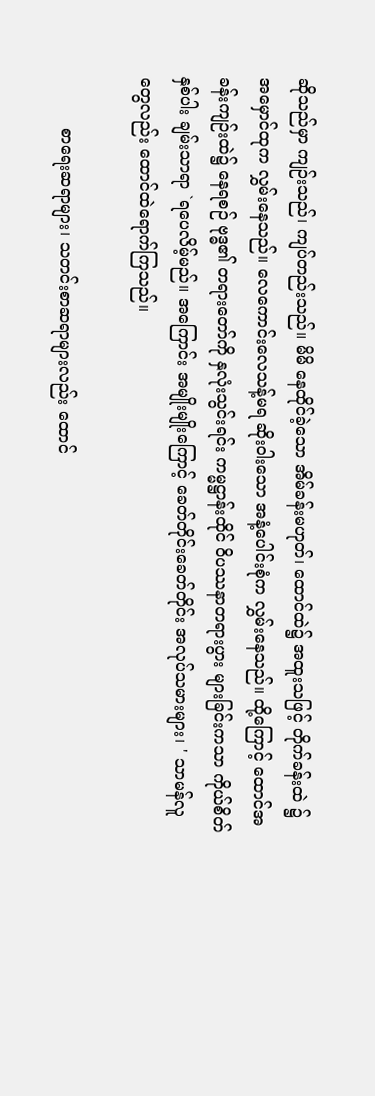ဆိုသည်မှာ ကျဉ်းသည်၊ ကျပ်တည်းသည်။ မိမိ နေထိုင်ခဲ့သော အိမ်ခန်းမဟုတ်၊ ထောင်ထဲ၌ အထူးသဖြင့် တိုက်ခန်းထဲ ၌ အမှောင်ထုက လွှမ်းနေသည်။ လေကောင်းလေသန့်မရ ဆိုးဝါးသော အနံ့ပေါင်းစုံက လွှမ်းနေသည်။ ထို့ကြောင့် ထောင်အခန်းကျဉ်းထဲ၌ နေရစဉ် ဗုဒ္ဓ၏ တရားတော်ကို နှလုံးသွင်းရင်း ကမ္မဋ္ဌာန်းထိုင် ဝိပဿနာတရားပွား များခြင်းကသာ ကိုယ်စိတ်နှစ်ပါး ချမ်းသာရာ `ရပေလိမ့်မည်။ အကြောင်း အမျိုးမျိုးကြောင့် ခေတ်တိုင်းခေတ်တိုင်း အလုပ်သမားများ၊ ' သာမန်လူတွေလည်း ထောင်ထဲရောက်ကြသည်။

          စာရေးဆရာများ၊ သတင်းစာဆရာများလည်း ထောင်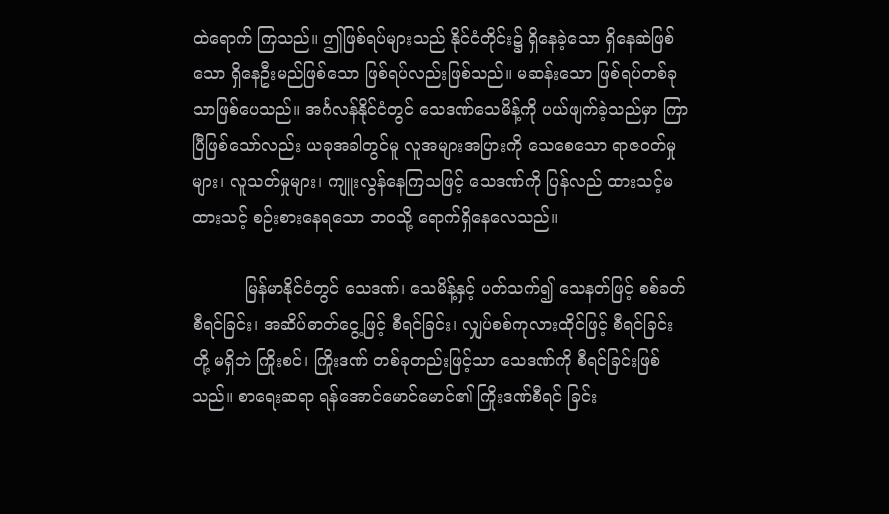ထဲရောက် ကြသည်။ ဤဖြစ်ရပ်များသည် နိုင်ငံတိုင်း၌ ရှိနေခဲ့သော ရှိနေဆဲဖြစ်သော ရှိနေဦးမည်ဖြစ်သော ဖြစ်ရပ်လည်းဖြစ်သည်။ မဆန်းသော ဖြစ်ရပ်တစ်ခုသာဖြစ်ပေသည်။ အင်္ဂလန်နိုင်ငံတွင် သေဒဏ်သေမိန့်ကို ပယ်ဖျက်ခဲ့သည်မှာ ကြာပြီဖြစ်သော်လည်း ယခုအခါတွင်မူ လူအများအပြားကို သေစေသော ရာဇဝတ်မှုများ၊ လူသတ်မှုများ၊ ကျူးလွန်နေကြသဖြင့် သေဒဏ်ကို ပြန်လည် ထားသင့်မထားသင့် စဉ်းစားနေရသော ဘဝသို့ ရောက်ရှိနေလေသည်။

          မြန်မာနိုင်ငံတွင် သေဒဏ်၊ သေမိန့်နှင့် ပတ်သက်၍ သေနတ်ဖြင့် စစ်ခတ်စီရင်ခြင်း၊ အဆိပ်ဓာတ်ငွေ့ဖြင့် စီရင်ခြင်း၊ လျှပ်စစ်ကုလားထိုင်ဖြင့် စီရင်ခြင်းတို့ မရှိဘဲ ကြိုးစင်၊ ကြိုးဒဏ် တစ်ခုတည်းဖြင့်သာ သေဒဏ်ကို စီရင်ခြင်းဖြစ်သည်။ စာရေးဆရာ ရန်အောင်မောင်မောင်၏ ကြိုးဒဏ်စီရင် ခြင်း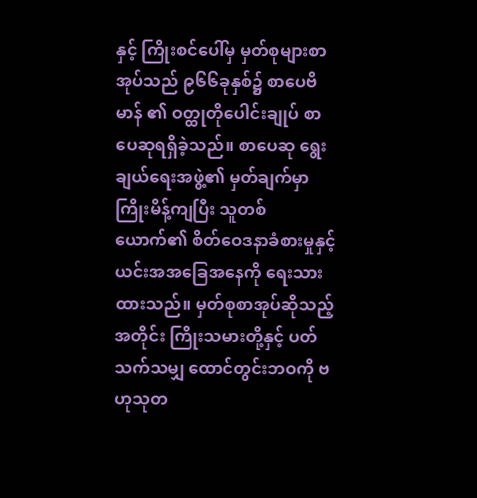နှင့် ကြိုးစင်ပေါ်မှ မှတ်စုများစာအုပ်သည် ၉၆၆ခုနှစ်၌ စာပေဗိမာန် ၏ ဝတ္ထုတိုပေါင်းချုပ် စာပေဆုရရှိခဲ့သည်။ စာပေဆု ရွေးချယ်ရေးအဖွဲ့၏ မှတ်ချက်မှာ ကြိုးမိန့်ကျပြီး သူတစ်ယောက်၏ စိတ်ဝေဒနာခံစားမှုနှင့် ယင်းအအခြေအနေကို ရေးသားထားသည်။ မှတ်စုစာအုပ်ဆိုသည့်အတိုင်း ကြိုးသမားတို့နှင့် ပတ်သက်သမျှ ထောင်တွင်းဘဝကို ဗဟုသုတ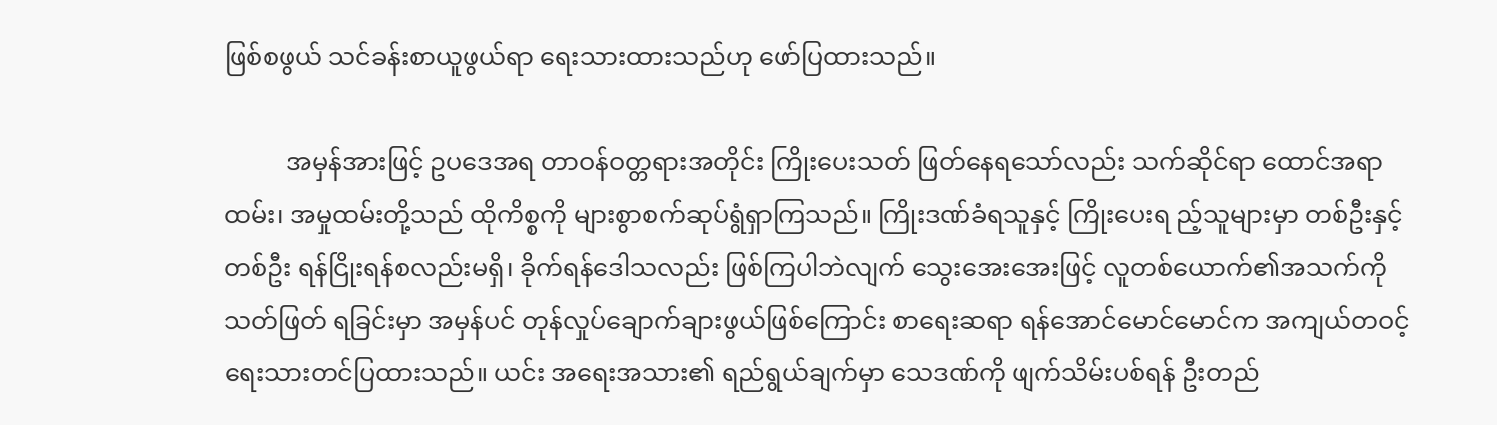ဖြစ်စဖွယ် သင်ခန်းစာယူဖွယ်ရာ ရေးသားထားသည်ဟု ဖော်ပြထားသည်။

          အမှန်အားဖြင့် ဥပဒေအရ တာဝန်ဝတ္တရားအတိုင်း ကြိုးပေးသတ် ဖြတ်နေရသော်လည်း သက်ဆိုင်ရာ ထောင်အရာထမ်း၊ အမှုထမ်းတို့သည် ထိုကိစ္စကို များစွာစက်ဆုပ်ရွံရှာကြသည်။ ကြိုးဒဏ်ခံရသူနှင့် ကြိုးပေးရ ည့်သူများမှာ တစ်ဦးနှင့်တစ်ဦး ရန်ငြိုးရန်စလည်းမရှိ၊ ခိုက်ရန်ဒေါသလည်း ဖြစ်ကြပါဘဲလျက် သွေးအေးအေးဖြင့် လူတစ်ယောက်၏အသက်ကို သတ်ဖြတ် ရခြင်းမှာ အမှန်ပင် တုန်လှုပ်ချောက်ချားဖွယ်ဖြစ်ကြောင်း စာရေးဆရာ ရန်အောင်မောင်မောင်က အကျယ်တဝင့် ရေးသားတင်ပြထားသည်။ ယင်း အရေးအသား၏ ရည်ရွယ်ချက်မှာ သေဒဏ်ကို ဖျက်သိမ်းပစ်ရန် ဦးတည်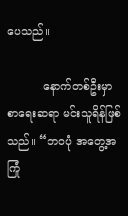ပေသည်။

          နောက်တစ်ဦးမှာ စာရေးဆရာ မင်းသူရိန်ဖြစ်သည်။ “ဘဝပုံ အတွေ့အကြုံ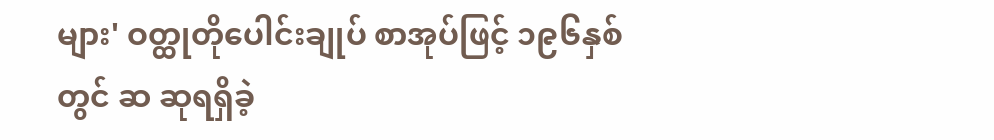များ' ဝတ္ထုတိုပေါင်းချုပ် စာအုပ်ဖြင့် ၁၉၆နှစ်တွင် ဆ ဆုရရှိခဲ့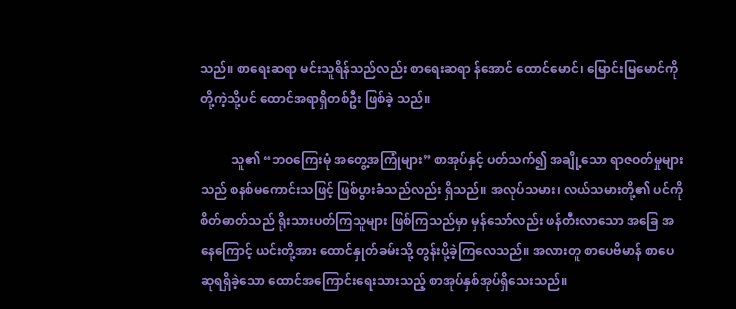သည်။ စာရေးဆရာ မင်းသူရိန်သည်လည်း စာရေးဆရာ န်အောင် ထောင်မောင်၊ မြောင်းမြမောင်ကိုတို့ကဲ့သို့ပင် ထောင်အရာရှိတစ်ဦး ဖြစ်ခဲ့ သည်။

          သူ၏ “ဘဝကြေးမုံ အတွေ့အကြုံများ” စာအုပ်နှင့် ပတ်သက်၍ အချို့သော ရာဇဝတ်မှုများသည် စနစ်မကောင်းသဖြင့် ဖြစ်ပွားခံသည်လည်း ရှိသည်။ အလုပ်သမား၊ လယ်သမားတို့၏ ပင်ကိုစိတ်ဓာတ်သည် ရိုးသားပတ်ကြသူများ ဖြစ်ကြသည်မှာ မှန်သော်လည်း ဖန်တီးလာသော အခြေ အနေကြောင့် ယင်းတို့အား ထောင်နှုတ်ခမ်းသို့ တွန်းပို့ခဲ့ကြလေသည်။ အလားတူ စာပေဗိမာန် စာပေဆုရရှိခဲ့သော ထောင်အကြောင်းရေးသားသည့် စာအုပ်နှစ်အုပ်ရှိသေးသည်။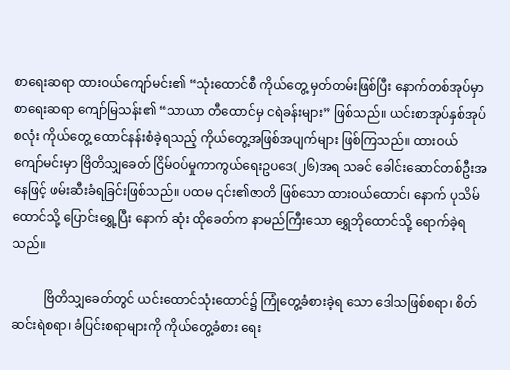စာရေးဆရာ ထားဝယ်ကျော်မင်း၏ “သုံးထောင်စီ ကိုယ်တွေ့ မှတ်တမ်းဖြစ်ပြီး နောက်တစ်အုပ်မှာ စာရေးဆရာ ကျော်မြသန်း၏ “သာယာ တီထောင်မှ ငရဲခန်းများ” ဖြစ်သည်။ ယင်းစာအုပ်နှစ်အုပ်စလုံး ကိုယ်တွေ့ ထောင်နန်းစံခဲ့ရသည့် ကိုယ်တွေ့အဖြစ်အပျက်များ ဖြစ်ကြသည်။ ထားဝယ် ကျော်မင်းမှာ ဗြိတိသျှခေတ် ငြိမ်ဝပ်မှုကာကွယ်ရေးဥပဒေ(၂၆)အရ သခင် ခေါင်းဆောင်တစ်ဦးအနေဖြင့် ဖမ်းဆီးခံရခြင်းဖြစ်သည်။ ပထမ ၎င်း၏ဇာတိ ဖြစ်သော ထားဝယ်ထောင်၊ နောက် ပုသိမ်ထောင်သို့ ပြောင်းရွှေ့ပြီး နောက် ဆုံး ထိုခေတ်က နာမည်ကြီးသော ရွှေဘိုထောင်သို့ ရောက်ခဲ့ရသည်။

          ဗြိတိသျှခေတ်တွင် ယင်းထောင်သုံးထောင်၌ ကြုံတွေ့ခံစားခဲ့ရ သော ဒေါသဖြစ်စရာ၊ စိတ်ဆင်းရဲစရာ၊ ခံပြင်းစရာများကို ကိုယ်တွေ့ခံစား ရေး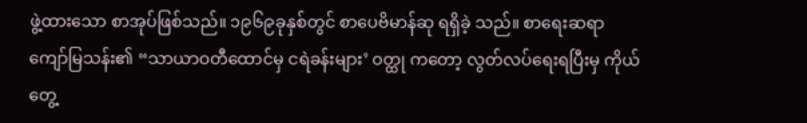ဖွဲ့ထားသော စာအုပ်ဖြစ်သည်။ ၁၉၆၉ခုနှစ်တွင် စာပေဗိမာန်ဆု ရရှိခဲ့ သည်။ စာရေးဆရာ ကျော်မြသန်း၏ “သာယာဝတီထောင်မှ ငရဲခန်းများ’ ဝတ္ထု ကတော့ လွတ်လပ်ရေးရပြီးမှ ကိုယ်တွေ့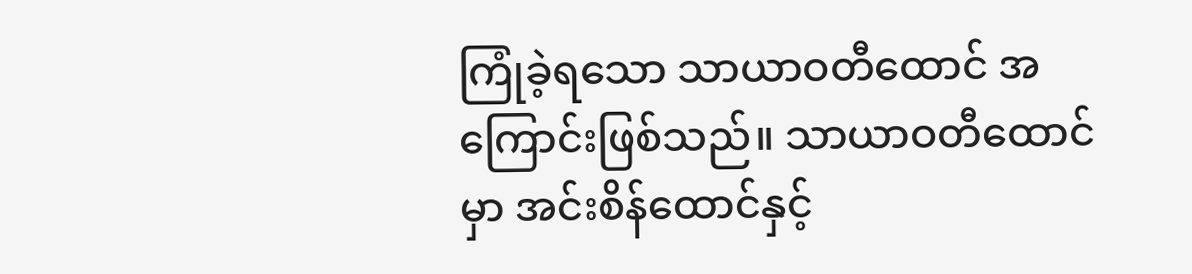ကြုံခဲ့ရသော သာယာဝတီထောင် အကြောင်းဖြစ်သည်။ သာယာဝတီထောင်မှာ အင်းစိန်ထောင်နှင့်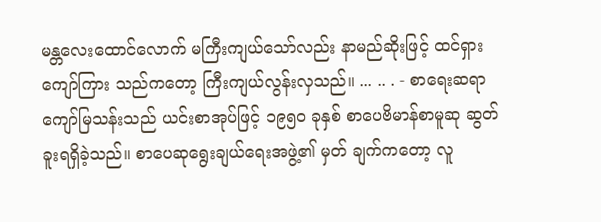မန္တလေးထောင်လောက် မကြီးကျယ်သော်လည်း နာမည်ဆိုးဖြင့် ထင်ရှားကျော်ကြား သည်ကတော့ ကြီးကျယ်လွန်းလှသည်။ ... .. . - စာရေးဆရာ ကျော်မြသန်းသည် ယင်းစာအုပ်ဖြင့် ၁၉၅၀ ခုနှစ် စာပေဗိမာန်စာမူဆု ဆွတ်ခူးရရှိခဲ့သည်။ စာပေဆုရွေးချယ်ရေးအဖွဲ့၏ မှတ် ချက်ကတော့ လူ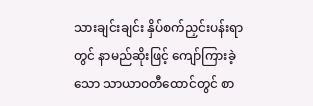သားချင်းချင်း နှိပ်စက်ညှင်းပန်းရာတွင် နာမည်ဆိုးဖြင့် ကျော်ကြားခဲ့သော သာယာဝတီထောင်တွင် စာ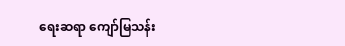ရေးဆရာ ကျော်မြသန်း